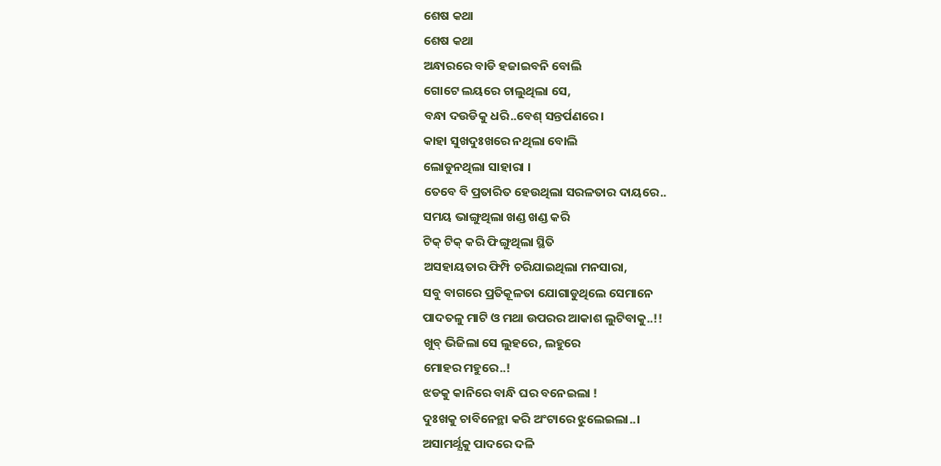ଶେଷ କଥା
ଶେଷ କଥା
ଅନ୍ଧାରରେ ବାଡି ହଜାଇବନି ବୋଲି
ଗୋଟେ ଲୟରେ ଚାଲୁଥିଲା ସେ,
ବନ୍ଧା ଦଉଡିକୁ ଧରି..ବେଶ୍ ସନ୍ତର୍ପଣରେ ।
କାହା ସୁଖଦୁଃଖରେ ନଥିଲା ବୋଲି
ଲୋଡୁନଥିଲା ସାହାରା ।
ତେବେ ବି ପ୍ରତାରିତ ହେଉଥିଲା ସରଳତାର ଦାୟରେ..
ସମୟ ଭାଙ୍ଗୁଥିଲା ଖଣ୍ଡ ଖଣ୍ଡ କରି
ଟିକ୍ ଟିକ୍ କରି ଫିଙ୍ଗୁଥିଲା ସ୍ଥିତି
ଅସହାୟତାର ଫିମ୍ପି ଚରିଯାଇଥିଲା ମନସାରା,
ସବୁ ବାଗରେ ପ୍ରତିକୂଳତା ଯୋଗାଡୁଥିଲେ ସେମାନେ
ପାଦତଳୁ ମାଟି ଓ ମଥା ଉପରର ଆକାଶ ଲୁଟିବାକୁ..!!
ଖୁବ୍ ଭିଜିଲା ସେ ଲୁହରେ, ଲହୁରେ
ମୋହର ମହୁରେ..!
ଝଡକୁ କାନିରେ ବାନ୍ଧି ଘର ବନେଇଲା !
ଦୁଃଖକୁ ଚାବିନେନ୍ଥା କରି ଅଂଟାରେ ଝୁଲେଇଲା..।
ଅସାମର୍ଥ୍ଯକୁ ପାଦରେ ଦଳି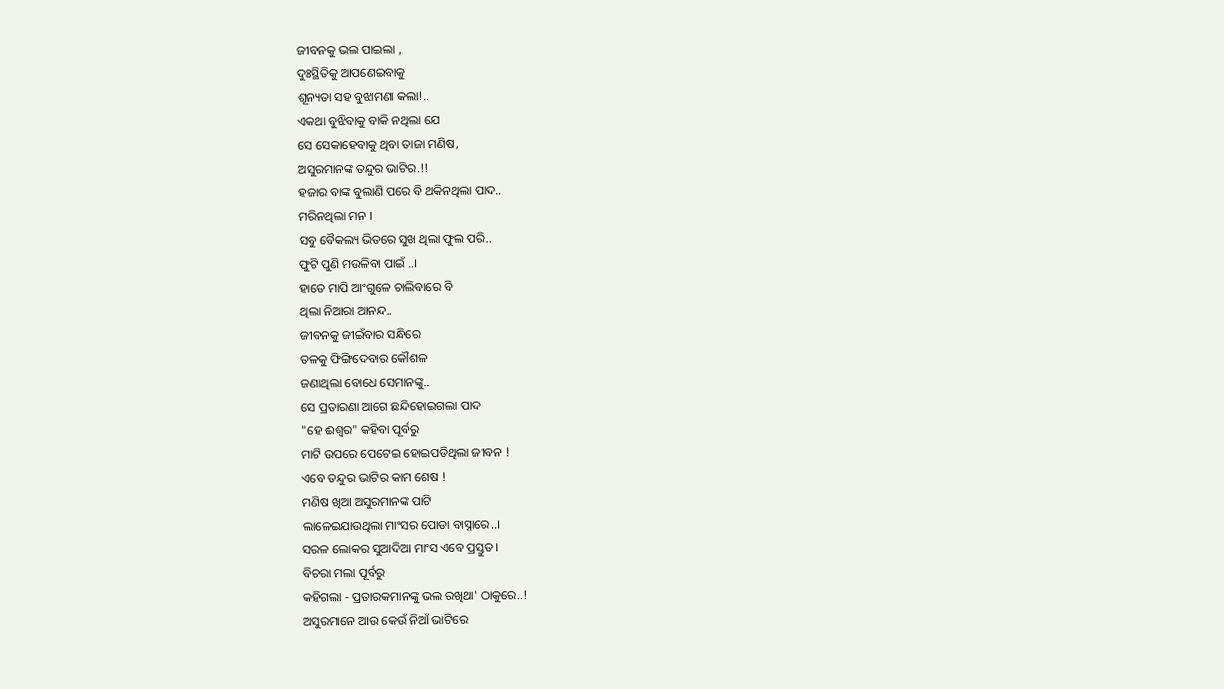ଜୀବନକୁ ଭଲ ପାଇଲା ,
ଦୁଃସ୍ଥିତିକୁ ଆପଣେଇବାକୁ
ଶୂନ୍ୟତା ସହ ବୁଝାମଣା କଲା!..
ଏକଥା ବୁଝିବାକୁ ବାକି ନଥିଲା ଯେ
ସେ ସେକାହେବାକୁ ଥିବା ତାଜା ମଣିଷ,
ଅସୁରମାନଙ୍କ ତନ୍ଦୁର ଭାଟିର.!!
ହଜାର ବାଙ୍କ ବୁଲାଣି ପରେ ବି ଥକିନଥିଲା ପାଦ..
ମରିନଥିଲା ମନ ।
ସବୁ ବୈକଲ୍ୟ ଭିତରେ ସୁଖ ଥିଲା ଫୁଲ ପରି..
ଫୁଟି ପୁଣି ମଉଳିବା ପାଇଁ ..।
ହାତେ ମାପି ଆଂଗୁଳେ ଚାଲିବାରେ ବି
ଥିଲା ନିଆରା ଆନନ୍ଦ..
ଜୀବନକୁ ଜୀଇଁବାର ସନ୍ଧିରେ
ତଳକୁ ଫିଙ୍ଗିଦେବାର କୌଶଳ
ଜଣାଥିଲା ବୋଧେ ସେମାନଙ୍କୁ..
ସେ ପ୍ରତାରଣା ଆଗେ ଛନ୍ଦିହୋଇଗଲା ପାଦ
"ହେ ଈଶ୍ୱର" କହିବା ପୂର୍ବରୁ
ମାଟି ଉପରେ ପେଟେଇ ହୋଇପଡିଥିଲା ଜୀବନ !
ଏବେ ତନ୍ଦୁର ଭାଟିର କାମ ଶେଷ !
ମଣିଷ ଖିଆ ଅସୁରମାନଙ୍କ ପାଟି
ଲାଳେଇଯାଉଥିଲା ମାଂସର ପୋଡା ବାସ୍ନାରେ..।
ସରଳ ଲୋକର ସୁଆଦିଆ ମାଂସ ଏବେ ପ୍ରସ୍ତୁତ।
ବିଚରା ମଲା ପୂର୍ବରୁ
କହିଗଲା - ପ୍ରତାରକମାନଙ୍କୁ ଭଲ ରଖିଥା' ଠାକୁରେ..!
ଅସୁରମାନେ ଆଉ କେଉଁ ନିଆଁ ଭାଟିରେ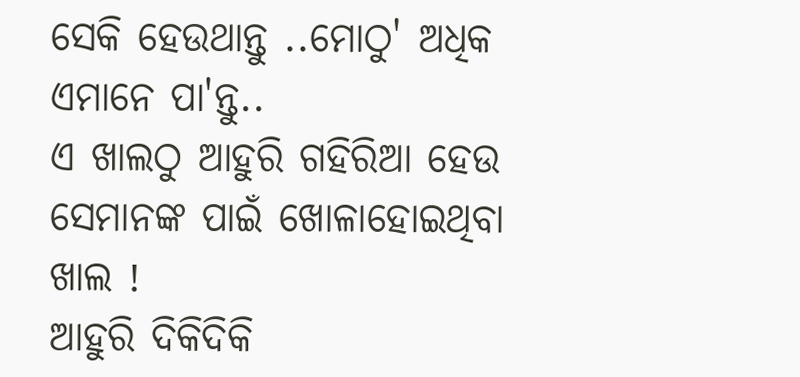ସେକି ହେଉଥାନ୍ତୁ ..ମୋଠୁ' ଅଧିକ ଏମାନେ ପା'ନ୍ତୁ..
ଏ ଖାଲଠୁ ଆହୁରି ଗହିରିଆ ହେଉ ସେମାନଙ୍କ ପାଇଁ ଖୋଳାହୋଇଥିବା ଖାଲ !
ଆହୁରି ଦିକିଦିକି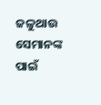ଜଳୁଥାଉ
ସେମାନଙ୍କ ପାଇଁ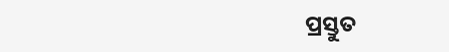ପ୍ରସ୍ତୁତ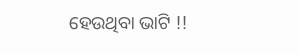ହେଉଥିବା ଭାଟି !!